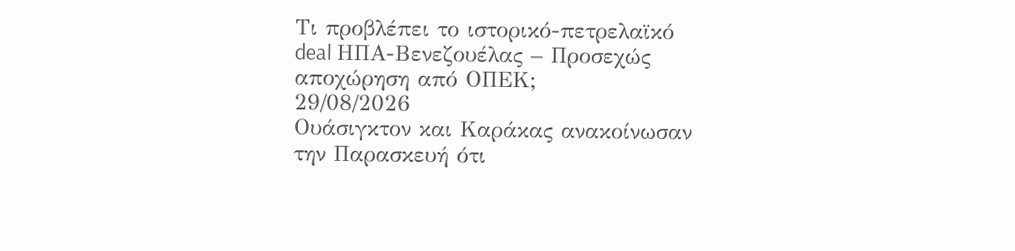Τι προβλέπει το ιστορικό-πετρελαϊκό deal ΗΠΑ-Βενεζουέλας – Προσεχώς αποχώρηση από ΟΠΕΚ;
29/08/2026
Ουάσιγκτον και Καράκας ανακοίνωσαν την Παρασκευή ότι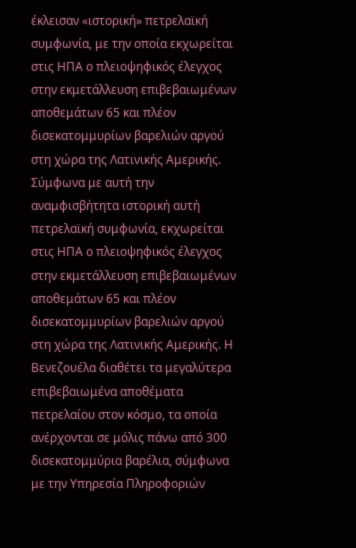έκλεισαν «ιστορική» πετρελαϊκή συμφωνία, με την οποία εκχωρείται στις ΗΠΑ ο πλειοψηφικός έλεγχος στην εκμετάλλευση επιβεβαιωμένων αποθεμάτων 65 και πλέον δισεκατομμυρίων βαρελιών αργού στη χώρα της Λατινικής Αμερικής.
Σύμφωνα με αυτή την αναμφισβήτητα ιστορική αυτή πετρελαϊκή συμφωνία, εκχωρείται στις ΗΠΑ ο πλειοψηφικός έλεγχος στην εκμετάλλευση επιβεβαιωμένων αποθεμάτων 65 και πλέον δισεκατομμυρίων βαρελιών αργού στη χώρα της Λατινικής Αμερικής. Η Βενεζουέλα διαθέτει τα μεγαλύτερα επιβεβαιωμένα αποθέματα πετρελαίου στον κόσμο, τα οποία ανέρχονται σε μόλις πάνω από 300 δισεκατομμύρια βαρέλια, σύμφωνα με την Υπηρεσία Πληροφοριών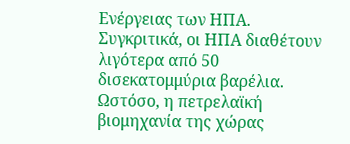Ενέργειας των ΗΠΑ. Συγκριτικά, οι ΗΠΑ διαθέτουν λιγότερα από 50 δισεκατομμύρια βαρέλια.
Ωστόσο, η πετρελαϊκή βιομηχανία της χώρας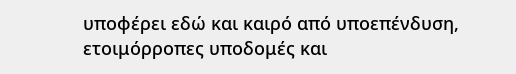υποφέρει εδώ και καιρό από υποεπένδυση, ετοιμόρροπες υποδομές και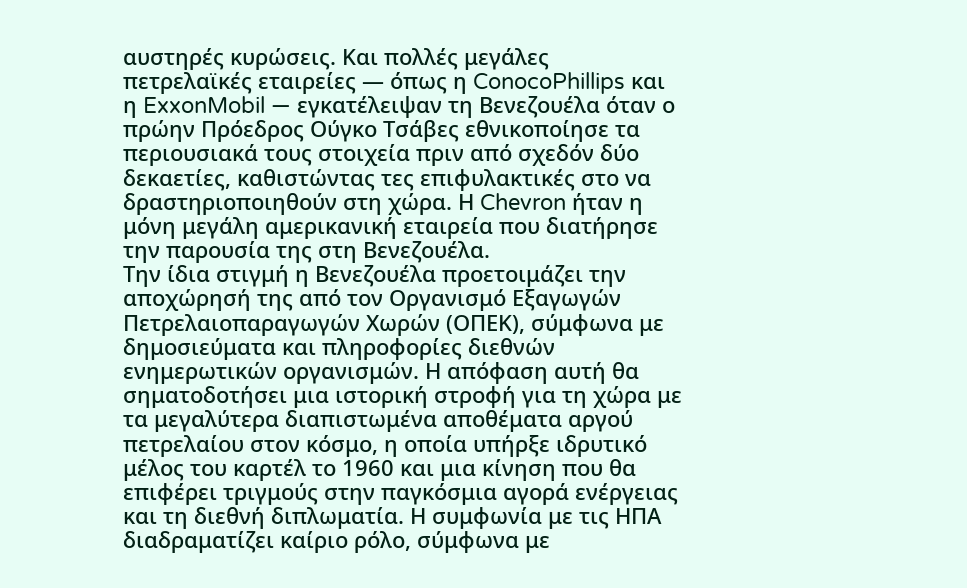αυστηρές κυρώσεις. Και πολλές μεγάλες πετρελαϊκές εταιρείες — όπως η ConocoPhillips και η ExxonMobil — εγκατέλειψαν τη Βενεζουέλα όταν ο πρώην Πρόεδρος Ούγκο Τσάβες εθνικοποίησε τα περιουσιακά τους στοιχεία πριν από σχεδόν δύο δεκαετίες, καθιστώντας τες επιφυλακτικές στο να δραστηριοποιηθούν στη χώρα. Η Chevron ήταν η μόνη μεγάλη αμερικανική εταιρεία που διατήρησε την παρουσία της στη Βενεζουέλα.
Την ίδια στιγμή η Βενεζουέλα προετοιμάζει την αποχώρησή της από τον Οργανισμό Εξαγωγών Πετρελαιοπαραγωγών Χωρών (ΟΠΕΚ), σύμφωνα με δημοσιεύματα και πληροφορίες διεθνών ενημερωτικών οργανισμών. Η απόφαση αυτή θα σηματοδοτήσει μια ιστορική στροφή για τη χώρα με τα μεγαλύτερα διαπιστωμένα αποθέματα αργού πετρελαίου στον κόσμο, η οποία υπήρξε ιδρυτικό μέλος του καρτέλ το 1960 και μια κίνηση που θα επιφέρει τριγμούς στην παγκόσμια αγορά ενέργειας και τη διεθνή διπλωματία. Η συμφωνία με τις ΗΠΑ διαδραματίζει καίριο ρόλο, σύμφωνα με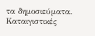τα δημοσιεύματα.
Καταιγιστικές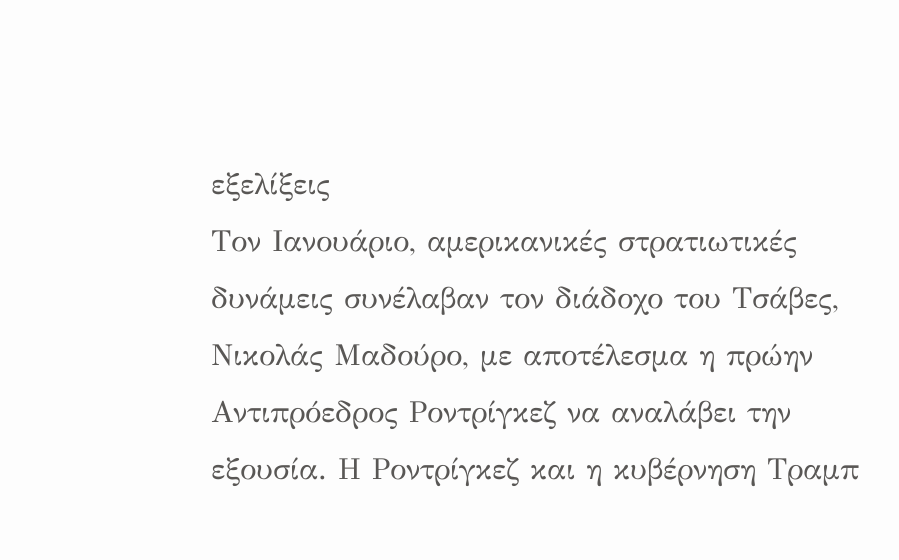εξελίξεις
Τον Ιανουάριο, αμερικανικές στρατιωτικές δυνάμεις συνέλαβαν τον διάδοχο του Τσάβες, Νικολάς Μαδούρο, με αποτέλεσμα η πρώην Αντιπρόεδρος Ροντρίγκεζ να αναλάβει την εξουσία. Η Ροντρίγκεζ και η κυβέρνηση Τραμπ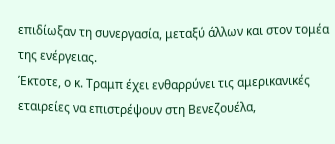επιδίωξαν τη συνεργασία, μεταξύ άλλων και στον τομέα της ενέργειας.
Έκτοτε, ο κ. Τραμπ έχει ενθαρρύνει τις αμερικανικές εταιρείες να επιστρέψουν στη Βενεζουέλα,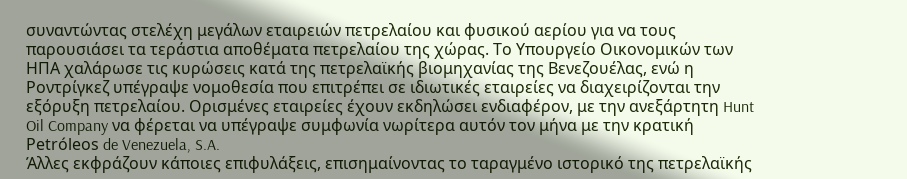συναντώντας στελέχη μεγάλων εταιρειών πετρελαίου και φυσικού αερίου για να τους παρουσιάσει τα τεράστια αποθέματα πετρελαίου της χώρας. Το Υπουργείο Οικονομικών των ΗΠΑ χαλάρωσε τις κυρώσεις κατά της πετρελαϊκής βιομηχανίας της Βενεζουέλας, ενώ η Ροντρίγκεζ υπέγραψε νομοθεσία που επιτρέπει σε ιδιωτικές εταιρείες να διαχειρίζονται την εξόρυξη πετρελαίου. Ορισμένες εταιρείες έχουν εκδηλώσει ενδιαφέρον, με την ανεξάρτητη Hunt Oil Company να φέρεται να υπέγραψε συμφωνία νωρίτερα αυτόν τον μήνα με την κρατική Petróleos de Venezuela, S.A.
Άλλες εκφράζουν κάποιες επιφυλάξεις, επισημαίνοντας το ταραγμένο ιστορικό της πετρελαϊκής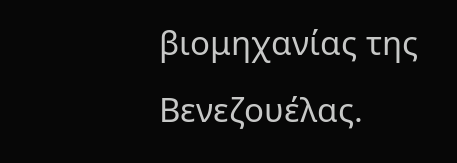βιομηχανίας της Βενεζουέλας.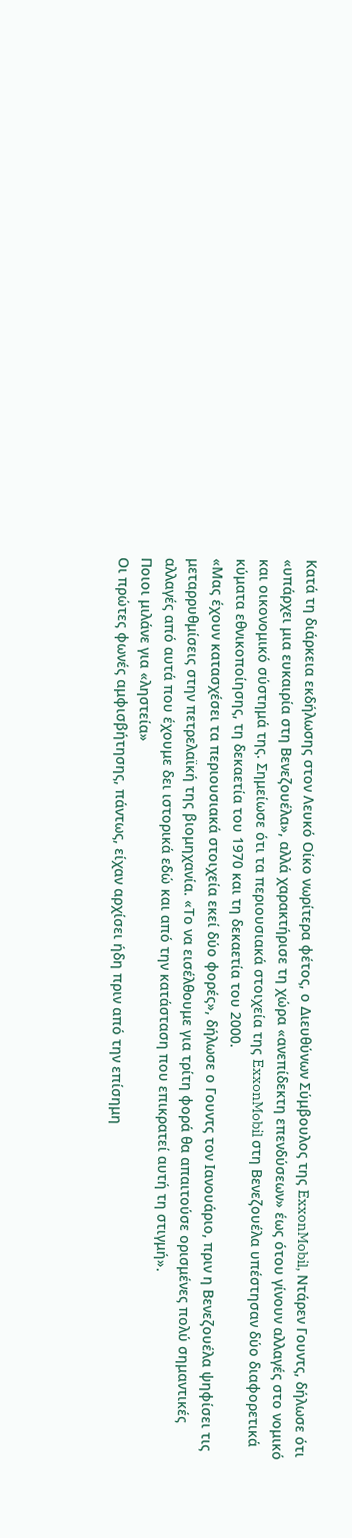Κατά τη διάρκεια εκδήλωσης στον Λευκό Οίκο νωρίτερα φέτος, ο Διευθύνων Σύμβουλος της ExxonMobil, Ντάρεν Γουντς, δήλωσε ότι «υπάρχει μια ευκαιρία στη Βενεζουέλα», αλλά χαρακτήρισε τη χώρα «ανεπίδεκτη επενδύσεων» έως ότου γίνουν αλλαγές στο νομικό και οικονομικό σύστημά της. Σημείωσε ότι τα περιουσιακά στοιχεία της ExxonMobil στη Βενεζουέλα υπέστησαν δύο διαφορετικά κύματα εθνικοποίησης, τη δεκαετία του 1970 και τη δεκαετία του 2000.
«Μας έχουν κατασχέσει τα περιουσιακά στοιχεία εκεί δύο φορές», δήλωσε ο Γουντς τον Ιανουάριο, πριν η Βενεζουέλα ψηφίσει τις μεταρρυθμίσεις στην πετρελαϊκή της βιομηχανία. «Το να εισέλθουμε για τρίτη φορά θα απαιτούσε ορισμένες πολύ σημαντικές αλλαγές από αυτά που έχουμε δει ιστορικά εδώ και από την κατάσταση που επικρατεί αυτή τη στιγμή».
Ποιοι μιλάνε για «ληστεία»
Οι πρώτες φωνές αμφισβήτησης, πάντως, είχαν αρχίσει ήδη πριν από την επίσημη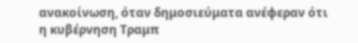ανακοίνωση, όταν δημοσιεύματα ανέφεραν ότι η κυβέρνηση Τραμπ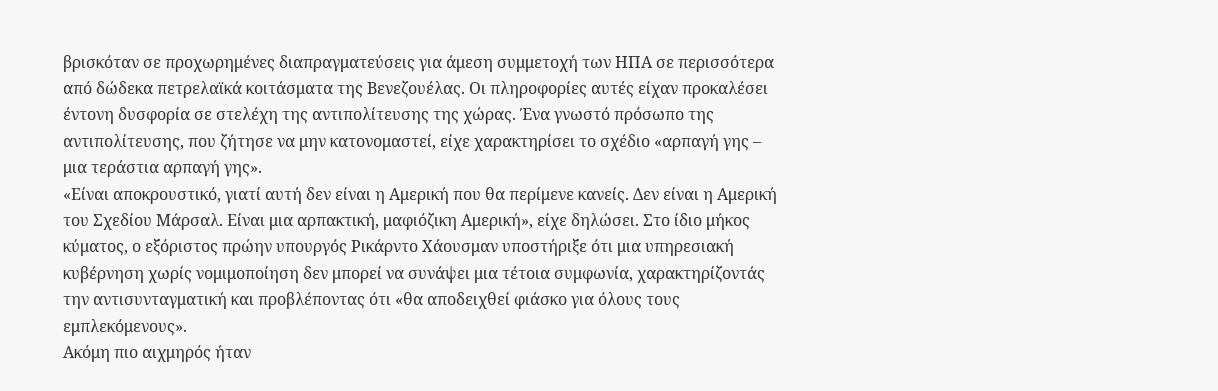βρισκόταν σε προχωρημένες διαπραγματεύσεις για άμεση συμμετοχή των ΗΠΑ σε περισσότερα από δώδεκα πετρελαϊκά κοιτάσματα της Βενεζουέλας. Οι πληροφορίες αυτές είχαν προκαλέσει έντονη δυσφορία σε στελέχη της αντιπολίτευσης της χώρας. Ένα γνωστό πρόσωπο της αντιπολίτευσης, που ζήτησε να μην κατονομαστεί, είχε χαρακτηρίσει το σχέδιο «αρπαγή γης – μια τεράστια αρπαγή γης».
«Είναι αποκρουστικό, γιατί αυτή δεν είναι η Αμερική που θα περίμενε κανείς. Δεν είναι η Αμερική του Σχεδίου Μάρσαλ. Είναι μια αρπακτική, μαφιόζικη Αμερική», είχε δηλώσει. Στο ίδιο μήκος κύματος, ο εξόριστος πρώην υπουργός Ρικάρντο Χάουσμαν υποστήριξε ότι μια υπηρεσιακή κυβέρνηση χωρίς νομιμοποίηση δεν μπορεί να συνάψει μια τέτοια συμφωνία, χαρακτηρίζοντάς την αντισυνταγματική και προβλέποντας ότι «θα αποδειχθεί φιάσκο για όλους τους εμπλεκόμενους».
Ακόμη πιο αιχμηρός ήταν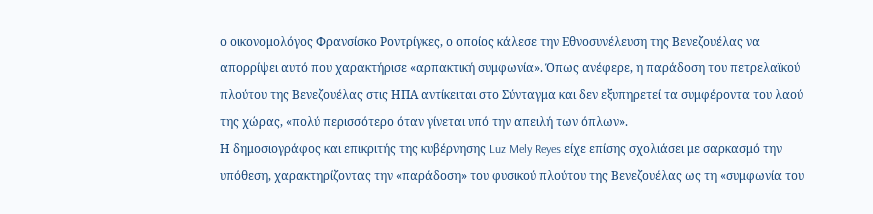ο οικονομολόγος Φρανσίσκο Ροντρίγκες, ο οποίος κάλεσε την Εθνοσυνέλευση της Βενεζουέλας να απορρίψει αυτό που χαρακτήρισε «αρπακτική συμφωνία». Όπως ανέφερε, η παράδοση του πετρελαϊκού πλούτου της Βενεζουέλας στις ΗΠΑ αντίκειται στο Σύνταγμα και δεν εξυπηρετεί τα συμφέροντα του λαού της χώρας, «πολύ περισσότερο όταν γίνεται υπό την απειλή των όπλων».
Η δημοσιογράφος και επικριτής της κυβέρνησης Luz Mely Reyes είχε επίσης σχολιάσει με σαρκασμό την υπόθεση, χαρακτηρίζοντας την «παράδοση» του φυσικού πλούτου της Βενεζουέλας ως τη «συμφωνία του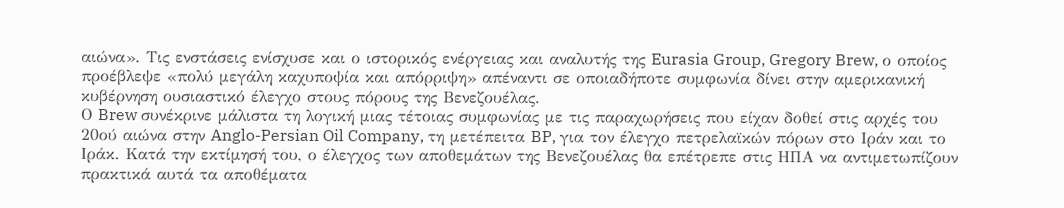αιώνα». Τις ενστάσεις ενίσχυσε και ο ιστορικός ενέργειας και αναλυτής της Eurasia Group, Gregory Brew, ο οποίος προέβλεψε «πολύ μεγάλη καχυποψία και απόρριψη» απέναντι σε οποιαδήποτε συμφωνία δίνει στην αμερικανική κυβέρνηση ουσιαστικό έλεγχο στους πόρους της Βενεζουέλας.
Ο Brew συνέκρινε μάλιστα τη λογική μιας τέτοιας συμφωνίας με τις παραχωρήσεις που είχαν δοθεί στις αρχές του 20ού αιώνα στην Anglo-Persian Oil Company, τη μετέπειτα BP, για τον έλεγχο πετρελαϊκών πόρων στο Ιράν και το Ιράκ. Κατά την εκτίμησή του, ο έλεγχος των αποθεμάτων της Βενεζουέλας θα επέτρεπε στις ΗΠΑ να αντιμετωπίζουν πρακτικά αυτά τα αποθέματα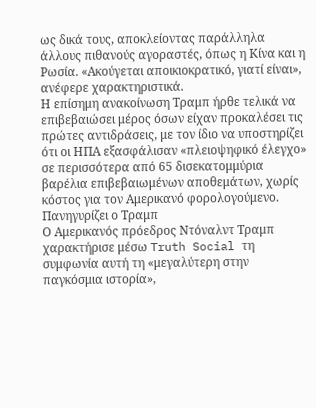ως δικά τους, αποκλείοντας παράλληλα άλλους πιθανούς αγοραστές, όπως η Κίνα και η Ρωσία. «Ακούγεται αποικιοκρατικό, γιατί είναι», ανέφερε χαρακτηριστικά.
Η επίσημη ανακοίνωση Τραμπ ήρθε τελικά να επιβεβαιώσει μέρος όσων είχαν προκαλέσει τις πρώτες αντιδράσεις, με τον ίδιο να υποστηρίζει ότι οι ΗΠΑ εξασφάλισαν «πλειοψηφικό έλεγχο» σε περισσότερα από 65 δισεκατομμύρια βαρέλια επιβεβαιωμένων αποθεμάτων, χωρίς κόστος για τον Αμερικανό φορολογούμενο.
Πανηγυρίζει ο Τραμπ
Ο Αμερικανός πρόεδρος Ντόναλντ Τραμπ χαρακτήρισε μέσω Truth Social τη συμφωνία αυτή τη «μεγαλύτερη στην παγκόσμια ιστορία»,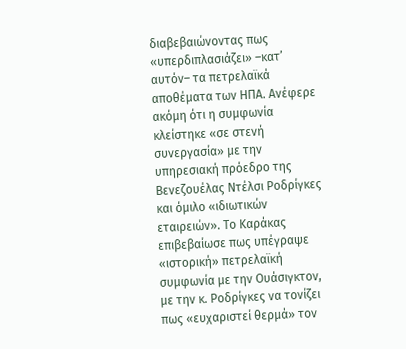διαβεβαιώνοντας πως «υπερδιπλασιάζει» –κατ’ αυτόν– τα πετρελαϊκά αποθέματα των ΗΠΑ. Ανέφερε ακόμη ότι η συμφωνία κλείστηκε «σε στενή συνεργασία» με την υπηρεσιακή πρόεδρο της Βενεζουέλας Ντέλσι Ροδρίγκες και όμιλο «ιδιωτικών εταιρειών». Το Καράκας επιβεβαίωσε πως υπέγραψε «ιστορική» πετρελαϊκή συμφωνία με την Ουάσιγκτον, με την κ. Ροδρίγκες να τονίζει πως «ευχαριστεί θερμά» τον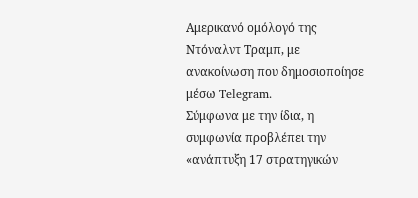Αμερικανό ομόλογό της Ντόναλντ Τραμπ, με ανακοίνωση που δημοσιοποίησε μέσω Telegram.
Σύμφωνα με την ίδια, η συμφωνία προβλέπει την «ανάπτυξη 17 στρατηγικών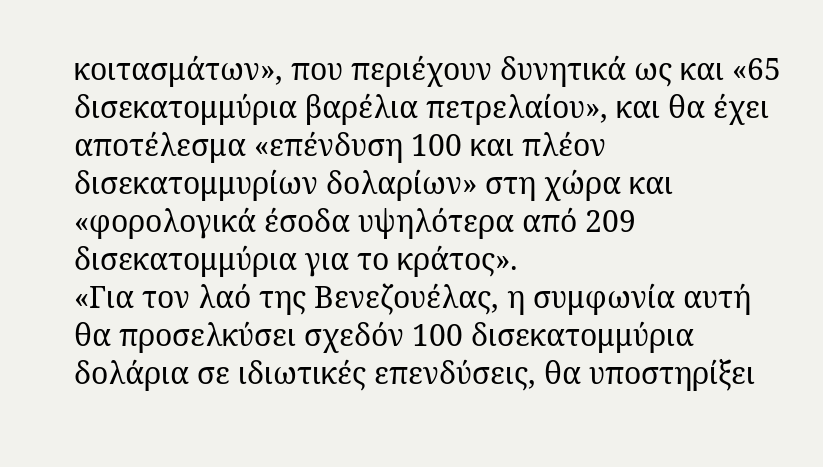κοιτασμάτων», που περιέχουν δυνητικά ως και «65 δισεκατομμύρια βαρέλια πετρελαίου», και θα έχει αποτέλεσμα «επένδυση 100 και πλέον δισεκατομμυρίων δολαρίων» στη χώρα και «φορολογικά έσοδα υψηλότερα από 209 δισεκατομμύρια για το κράτος».
«Για τον λαό της Βενεζουέλας, η συμφωνία αυτή θα προσελκύσει σχεδόν 100 δισεκατομμύρια δολάρια σε ιδιωτικές επενδύσεις, θα υποστηρίξει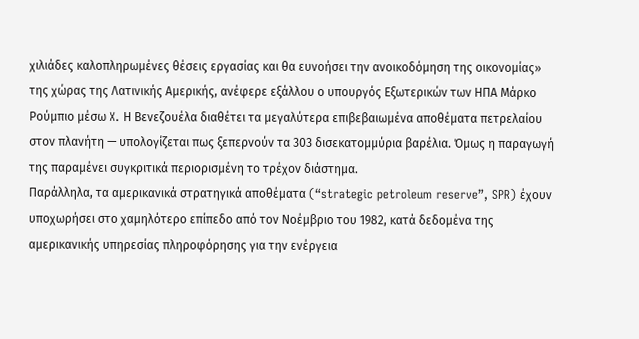χιλιάδες καλοπληρωμένες θέσεις εργασίας και θα ευνοήσει την ανοικοδόμηση της οικονομίας» της χώρας της Λατινικής Αμερικής, ανέφερε εξάλλου ο υπουργός Εξωτερικών των ΗΠΑ Μάρκο Ρούμπιο μέσω X. Η Βενεζουέλα διαθέτει τα μεγαλύτερα επιβεβαιωμένα αποθέματα πετρελαίου στον πλανήτη — υπολογίζεται πως ξεπερνούν τα 303 δισεκατομμύρια βαρέλια. Όμως η παραγωγή της παραμένει συγκριτικά περιορισμένη το τρέχον διάστημα.
Παράλληλα, τα αμερικανικά στρατηγικά αποθέματα (“strategic petroleum reserve”, SPR) έχουν υποχωρήσει στο χαμηλότερο επίπεδο από τον Νοέμβριο του 1982, κατά δεδομένα της αμερικανικής υπηρεσίας πληροφόρησης για την ενέργεια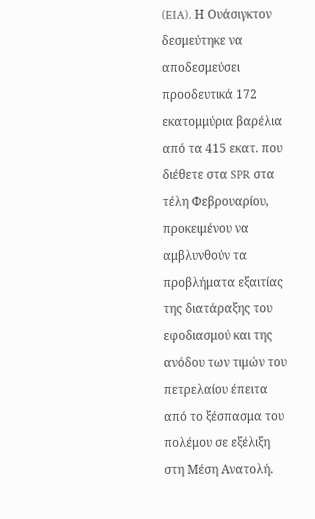(EIA). Η Ουάσιγκτον δεσμεύτηκε να αποδεσμεύσει προοδευτικά 172 εκατομμύρια βαρέλια από τα 415 εκατ. που διέθετε στα SPR στα τέλη Φεβρουαρίου, προκειμένου να αμβλυνθούν τα προβλήματα εξαιτίας της διατάραξης του εφοδιασμού και της ανόδου των τιμών του πετρελαίου έπειτα από το ξέσπασμα του πολέμου σε εξέλιξη στη Μέση Ανατολή.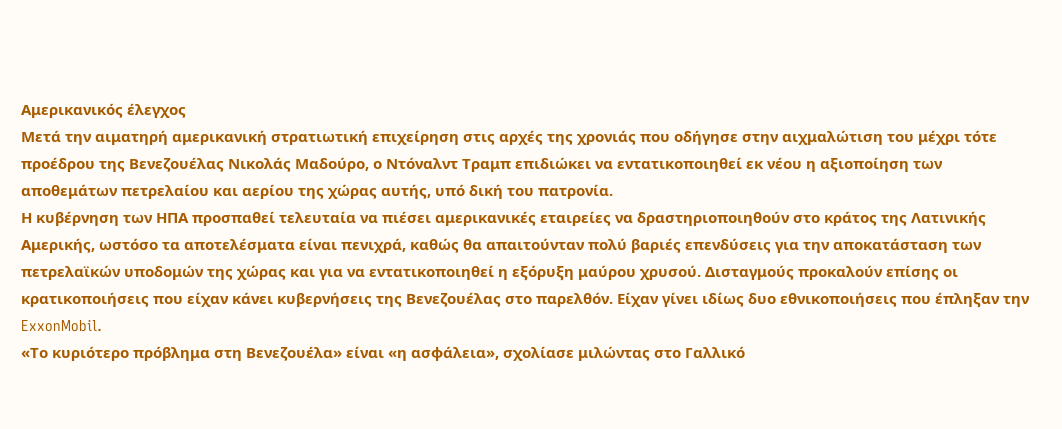Αμερικανικός έλεγχος
Μετά την αιματηρή αμερικανική στρατιωτική επιχείρηση στις αρχές της χρονιάς που οδήγησε στην αιχμαλώτιση του μέχρι τότε προέδρου της Βενεζουέλας Νικολάς Μαδούρο, ο Ντόναλντ Τραμπ επιδιώκει να εντατικοποιηθεί εκ νέου η αξιοποίηση των αποθεμάτων πετρελαίου και αερίου της χώρας αυτής, υπό δική του πατρονία.
Η κυβέρνηση των ΗΠΑ προσπαθεί τελευταία να πιέσει αμερικανικές εταιρείες να δραστηριοποιηθούν στο κράτος της Λατινικής Αμερικής, ωστόσο τα αποτελέσματα είναι πενιχρά, καθώς θα απαιτούνταν πολύ βαριές επενδύσεις για την αποκατάσταση των πετρελαϊκών υποδομών της χώρας και για να εντατικοποιηθεί η εξόρυξη μαύρου χρυσού. Δισταγμούς προκαλούν επίσης οι κρατικοποιήσεις που είχαν κάνει κυβερνήσεις της Βενεζουέλας στο παρελθόν. Είχαν γίνει ιδίως δυο εθνικοποιήσεις που έπληξαν την ExxonMobil.
«Το κυριότερο πρόβλημα στη Βενεζουέλα» είναι «η ασφάλεια», σχολίασε μιλώντας στο Γαλλικό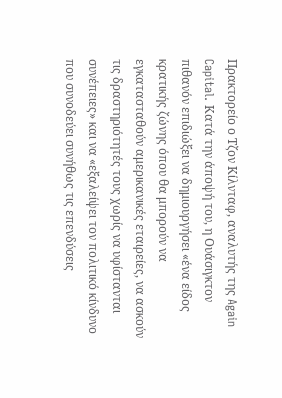Πρακτορείο ο Τζον Κίλνταφ, αναλυτής της Again Capital. Κατά την άποψή του, η Ουάσιγκτον πιθανόν επιδιώξει να δημιουργήσει «ένα είδος κρατικής ζώνης όπου θα μπορούν να εγκατασταθούν αμερικανικές εταιρείες, να ασκούν τις δραστηριότητές τους χωρίς να υφίστανται συνέπειες» και να «εξαλείψει τον πολιτικό κίνδυνο που συνοδεύει συνήθως τις επενδύσεις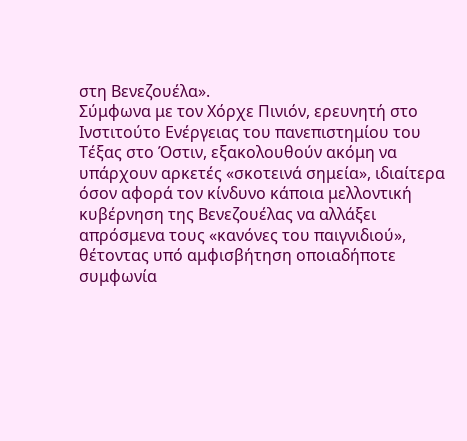στη Βενεζουέλα».
Σύμφωνα με τον Χόρχε Πινιόν, ερευνητή στο Ινστιτούτο Ενέργειας του πανεπιστημίου του Τέξας στο Όστιν, εξακολουθούν ακόμη να υπάρχουν αρκετές «σκοτεινά σημεία», ιδιαίτερα όσον αφορά τον κίνδυνο κάποια μελλοντική κυβέρνηση της Βενεζουέλας να αλλάξει απρόσμενα τους «κανόνες του παιγνιδιού», θέτοντας υπό αμφισβήτηση οποιαδήποτε συμφωνία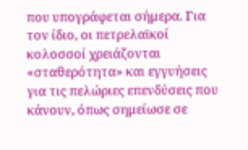που υπογράφεται σήμερα. Για τον ίδιο, οι πετρελαϊκοί κολοσσοί χρειάζονται «σταθερότητα» και εγγυήσεις για τις πελώριες επενδύσεις που κάνουν, όπως σημείωσε σε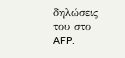δηλώσεις του στο AFP.